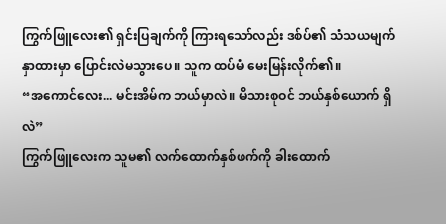ကြွက်ဖြူလေး၏ ရှင်းပြချက်ကို ကြားရသော်လည်း ဒစ်ပ်၏ သံသယမျက်နှာထားမှာ ပြောင်းလဲမသွားပေ။ သူက ထပ်မံ မေးမြန်းလိုက်၏။
“အကောင်လေး... မင်းအိမ်က ဘယ်မှာလဲ။ မိသားစုဝင် ဘယ်နှစ်ယောက် ရှိလဲ”
ကြွက်ဖြူလေးက သူမ၏ လက်ထောက်နှစ်ဖက်ကို ခါးထောက်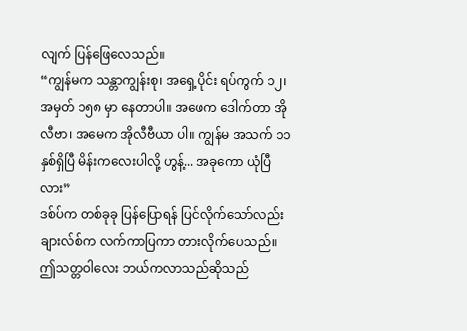လျက် ပြန်ဖြေလေသည်။
“ကျွန်မက သန္တာကျွန်းစု၊ အရှေ့ပိုင်း ရပ်ကွက် ၁၂၊ အမှတ် ၁၅၈ မှာ နေတာပါ။ အဖေက ဒေါက်တာ အိုလီဗာ၊ အမေက အိုလီဗီယာ ပါ။ ကျွန်မ အသက် ၁၁ နှစ်ရှိပြီ မိန်းကလေးပါလို့ ဟွန့်... အခုကော ယုံပြီလား”
ဒစ်ပ်က တစ်ခုခု ပြန်ပြောရန် ပြင်လိုက်သော်လည်း ချားလ်စ်က လက်ကာပြကာ တားလိုက်ပေသည်။ ဤသတ္တဝါလေး ဘယ်ကလာသည်ဆိုသည်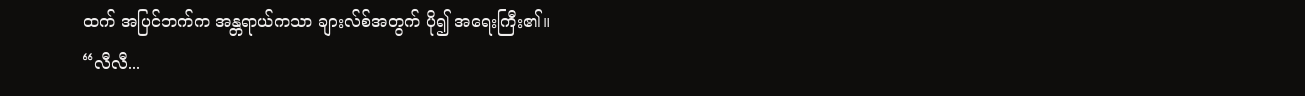ထက် အပြင်ဘက်က အန္တရာယ်ကသာ ချားလ်စ်အတွက် ပို၍ အရေးကြီး၏။
“လီလီ...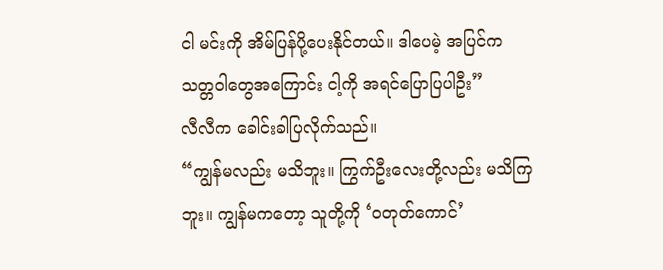ငါ မင်းကို အိမ်ပြန်ပို့ပေးနိုင်တယ်။ ဒါပေမဲ့ အပြင်က သတ္တဝါတွေအကြောင်း ငါ့ကို အရင်ပြောပြပါဦး”
လီလီက ခေါင်းခါပြလိုက်သည်။
“ကျွန်မလည်း မသိဘူး။ ကြွက်ဦးလေးတို့လည်း မသိကြဘူး။ ကျွန်မကတော့ သူတို့ကို ‘ဝတုတ်ကောင်’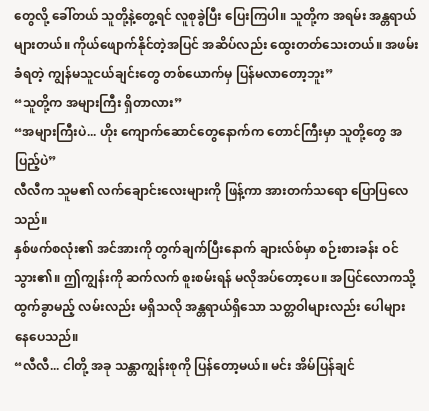တွေလို့ ခေါ်တယ် သူတို့နဲ့တွေ့ရင် လူစုခွဲပြီး ပြေးကြပါ။ သူတို့က အရမ်း အန္တရာယ်များတယ်။ ကိုယ်ဖျောက်နိုင်တဲ့အပြင် အဆိပ်လည်း ထွေးတတ်သေးတယ်။ အဖမ်းခံရတဲ့ ကျွန်မသူငယ်ချင်းတွေ တစ်ယောက်မှ ပြန်မလာတော့ဘူး”
“သူတို့က အများကြီး ရှိတာလား”
“အများကြီးပဲ... ဟိုး ကျောက်ဆောင်တွေနောက်က တောင်ကြီးမှာ သူတို့တွေ အပြည့်ပဲ”
လီလီက သူမ၏ လက်ချောင်းလေးများကို ဖြန့်ကာ အားတက်သရော ပြောပြလေသည်။
နှစ်ဖက်စလုံး၏ အင်အားကို တွက်ချက်ပြီးနောက် ချားလ်စ်မှာ စဉ်းစားခန်း ဝင်သွား၏။ ဤကျွန်းကို ဆက်လက် စူးစမ်းရန် မလိုအပ်တော့ပေ။ အပြင်လောကသို့ ထွက်ခွာမည့် လမ်းလည်း မရှိသလို အန္တရာယ်ရှိသော သတ္တဝါများလည်း ပေါများနေပေသည်။
“လီလီ... ငါတို့ အခု သန္တာကျွန်းစုကို ပြန်တော့မယ်။ မင်း အိမ်ပြန်ချင်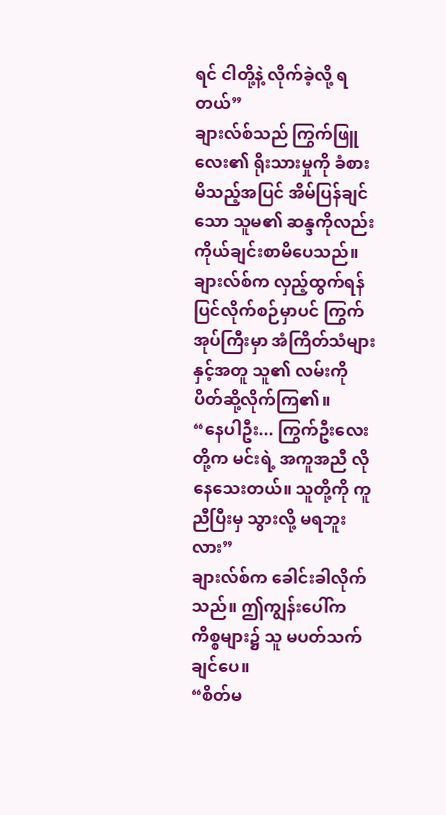ရင် ငါတို့နဲ့ လိုက်ခဲ့လို့ ရတယ်”
ချားလ်စ်သည် ကြွက်ဖြူလေး၏ ရိုးသားမှုကို ခံစားမိသည့်အပြင် အိမ်ပြန်ချင်သော သူမ၏ ဆန္ဒကိုလည်း ကိုယ်ချင်းစာမိပေသည်။
ချားလ်စ်က လှည့်ထွက်ရန် ပြင်လိုက်စဉ်မှာပင် ကြွက်အုပ်ကြီးမှာ အံကြိတ်သံများနှင့်အတူ သူ၏ လမ်းကို ပိတ်ဆို့လိုက်ကြ၏။
“နေပါဦး... ကြွက်ဦးလေးတို့က မင်းရဲ့ အကူအညီ လိုနေသေးတယ်။ သူတို့ကို ကူညီပြီးမှ သွားလို့ မရဘူးလား”
ချားလ်စ်က ခေါင်းခါလိုက်သည်။ ဤကျွန်းပေါ်က ကိစ္စများ၌ သူ မပတ်သက်ချင်ပေ။
“စိတ်မ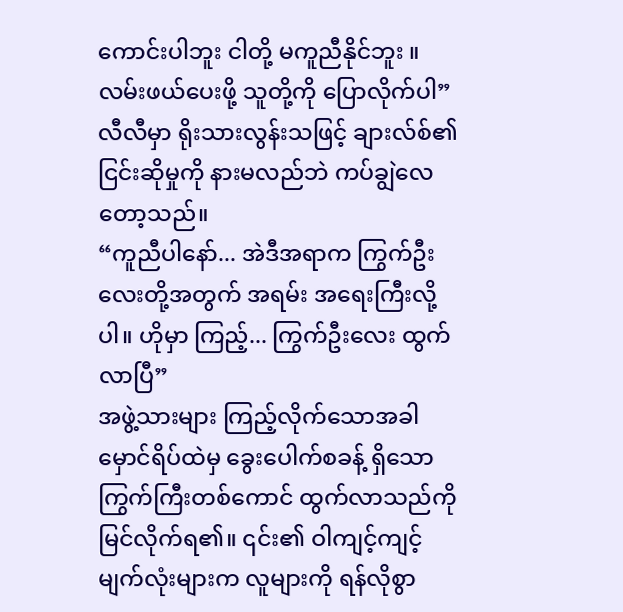ကောင်းပါဘူး ငါတို့ မကူညီနိုင်ဘူး ။လမ်းဖယ်ပေးဖို့ သူတို့ကို ပြောလိုက်ပါ”
လီလီမှာ ရိုးသားလွန်းသဖြင့် ချားလ်စ်၏ ငြင်းဆိုမှုကို နားမလည်ဘဲ ကပ်ချွဲလေတော့သည်။
“ကူညီပါနော်... အဲဒီအရာက ကြွက်ဦးလေးတို့အတွက် အရမ်း အရေးကြီးလို့ပါ။ ဟိုမှာ ကြည့်... ကြွက်ဦးလေး ထွက်လာပြီ”
အဖွဲ့သားများ ကြည့်လိုက်သောအခါ မှောင်ရိပ်ထဲမှ ခွေးပေါက်စခန့် ရှိသော ကြွက်ကြီးတစ်ကောင် ထွက်လာသည်ကို မြင်လိုက်ရ၏။ ၎င်း၏ ဝါကျင့်ကျင့် မျက်လုံးများက လူများကို ရန်လိုစွာ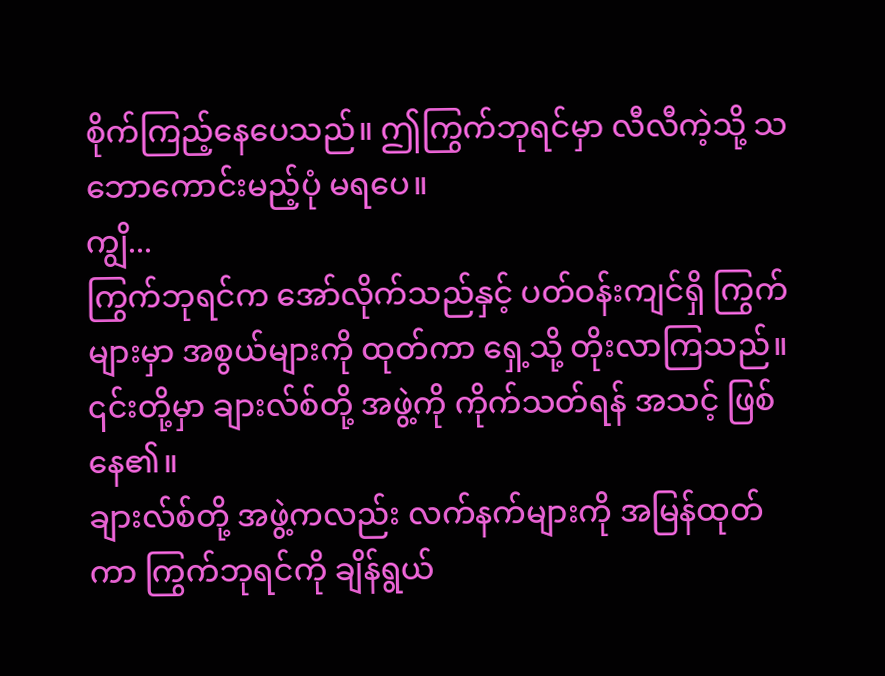စိုက်ကြည့်နေပေသည်။ ဤကြွက်ဘုရင်မှာ လီလီကဲ့သို့ သဘောကောင်းမည့်ပုံ မရပေ။
ကျွိ...
ကြွက်ဘုရင်က အော်လိုက်သည်နှင့် ပတ်ဝန်းကျင်ရှိ ကြွက်များမှာ အစွယ်များကို ထုတ်ကာ ရှေ့သို့ တိုးလာကြသည်။ ၎င်းတို့မှာ ချားလ်စ်တို့ အဖွဲ့ကို ကိုက်သတ်ရန် အသင့် ဖြစ်နေ၏။
ချားလ်စ်တို့ အဖွဲ့ကလည်း လက်နက်များကို အမြန်ထုတ်ကာ ကြွက်ဘုရင်ကို ချိန်ရွယ်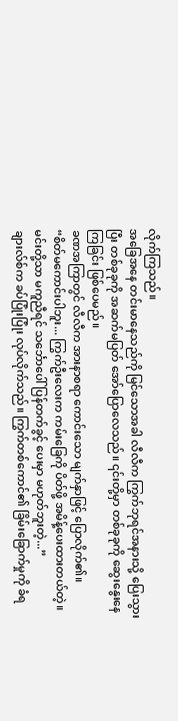လိုက်ကြသည်။
အခြေအနေ တင်းမာနေသည်ကို မြင်သောအခါ လီလီက ကြွက်ဘုရင်အနားသို့ ပြေးသွားပြီး တစ်ခုခုကို အဆက်မပြတ် အော်ပြောလေသည်။ ၎င်းတို့မှာ တစ်ခုခုကို ဆွေးနွေးနေကြခြင်း ဖြစ်ပေမည်။
ခဏအကြာတွင် လီလီက အားနာစရာ ကောင်းသော မျက်နှာဖြင့် ပြောလိုက်၏။
“စိတ်မကောင်းပါဘူး... ကြွက်ဦးလေးက ကမ်းခြေကို ပိတ်ဖို့ အမိန့်ပေးထားတယ်တဲ့။ မင်းတို့သာ မကူညီရင် သင်္ဘောပေါ် ပြန်တက်ခွင့် ပေးမှာ မဟုတ်ဘူးတဲ့...”
ချားလ်စ်က ခပ်ပြုံးပြုံး လုပ်လိုက်သည်။ ကြွက်တစ်ကောင်၏ ခြိမ်းခြောက်မှုကို ခံရ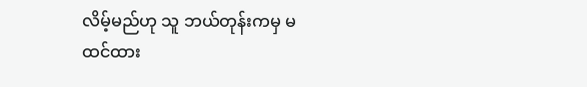လိမ့်မည်ဟု သူ ဘယ်တုန်းကမှ မထင်ထား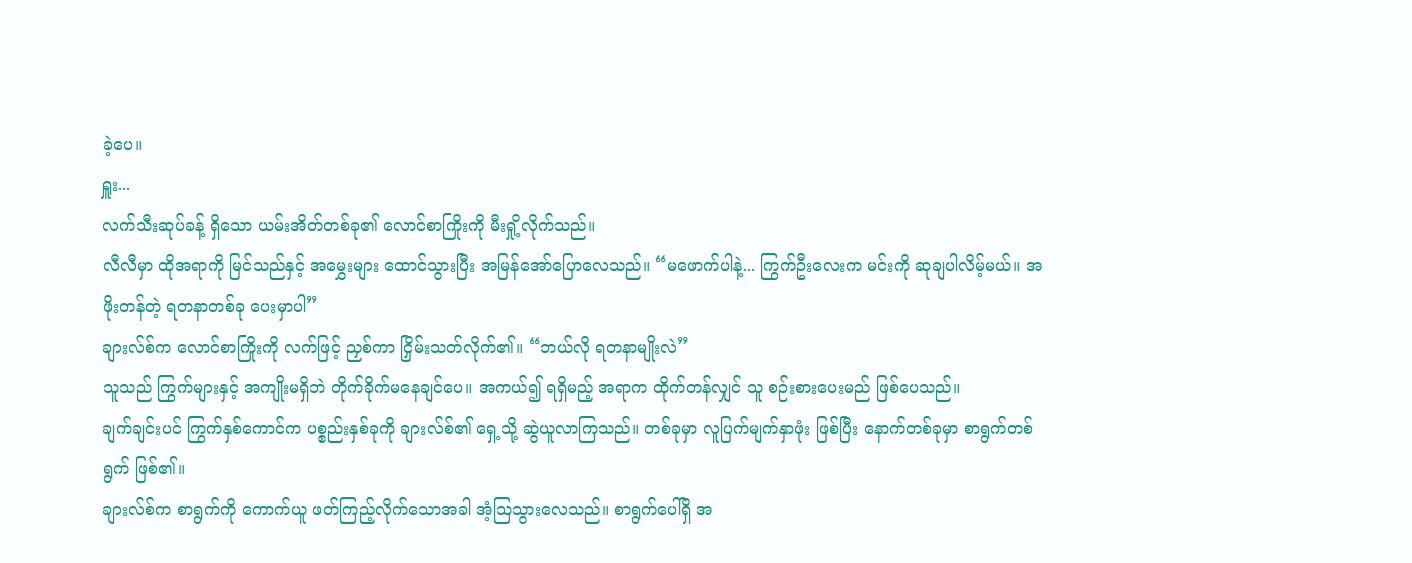ခဲ့ပေ။
ရှူး...
လက်သီးဆုပ်ခန့် ရှိသော ယမ်းအိတ်တစ်ခု၏ လောင်စာကြိုးကို မီးရှို့လိုက်သည်။
လီလီမှာ ထိုအရာကို မြင်သည်နှင့် အမွှေးများ ထောင်သွားပြီး အမြန်အော်ပြောလေသည်။ “မဖောက်ပါနဲ့... ကြွက်ဦးလေးက မင်းကို ဆုချပါလိမ့်မယ်။ အဖိုးတန်တဲ့ ရတနာတစ်ခု ပေးမှာပါ”
ချားလ်စ်က လောင်စာကြိုးကို လက်ဖြင့် ညှစ်ကာ ငြှိမ်းသတ်လိုက်၏။ “ဘယ်လို ရတနာမျိုးလဲ”
သူသည် ကြွက်များနှင့် အကျိုးမရှိဘဲ တိုက်ခိုက်မနေချင်ပေ။ အကယ်၍ ရရှိမည့် အရာက ထိုက်တန်လျှင် သူ စဉ်းစားပေးမည် ဖြစ်ပေသည်။
ချက်ချင်းပင် ကြွက်နှစ်ကောင်က ပစ္စည်းနှစ်ခုကို ချားလ်စ်၏ ရှေ့သို့ ဆွဲယူလာကြသည်။ တစ်ခုမှာ လူပြက်မျက်နှာဖုံး ဖြစ်ပြီး နောက်တစ်ခုမှာ စာရွက်တစ်ရွက် ဖြစ်၏။
ချားလ်စ်က စာရွက်ကို ကောက်ယူ ဖတ်ကြည့်လိုက်သောအခါ အံ့သြသွားလေသည်။ စာရွက်ပေါ်ရှိ အ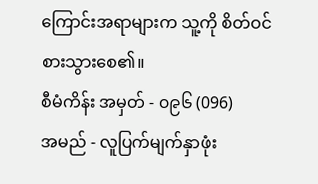ကြောင်းအရာများက သူ့ကို စိတ်ဝင်စားသွားစေ၏။
စီမံကိန်း အမှတ် - ၀၉၆ (096)
အမည် - လူပြက်မျက်နှာဖုံး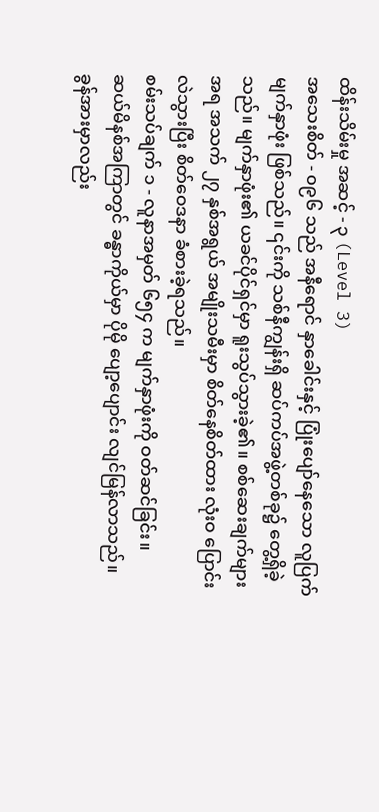ထိန်းသိမ်းမှု အဆင့် - ၃ (Level 3)
အသေးစိတ် - ၀၉၆ သည် အနီရောင် နှာခေါင်းနှင့် ပြုံးပျော်နေသော လူပြက်မျက်နှာဖုံး ဖြစ်သည်။ ၎င်းကို သစ်နီကျွန်းရှိ ဆပ်ကပ်အဖွဲ့တစ်ခု၌ တွေ့ရှိခဲ့သည်။ မျက်နှာဖုံး၏ ယခင်ပိုင်ရှင်မှာ ရူးသွပ်သွားခဲ့၏။ စစ်ဆေးချက်များအရ အသက် ၂၇ နှစ်အရွယ် အမျိုးသမီးမှာ စိတ်နေစိတ်ထား လုံးဝ ပြောင်းလဲသွားပြီး စိတ်ဝေဒနာ ခံစားခဲ့ရသည်။
စမ်းသပ်ချက် ၁ - လူနာအမှတ် ၆၅၄ က မျက်နှာဖုံးကို ဝတ်ဆင်ခြင်း။
ဆယ်မိနစ်အကြာတွင် ခန္ဓာကိုယ်မှာ ပိုမို ပျော့ပျောင်း လျင်မြန်လာသည်။ ခွန်အားမှာလည်း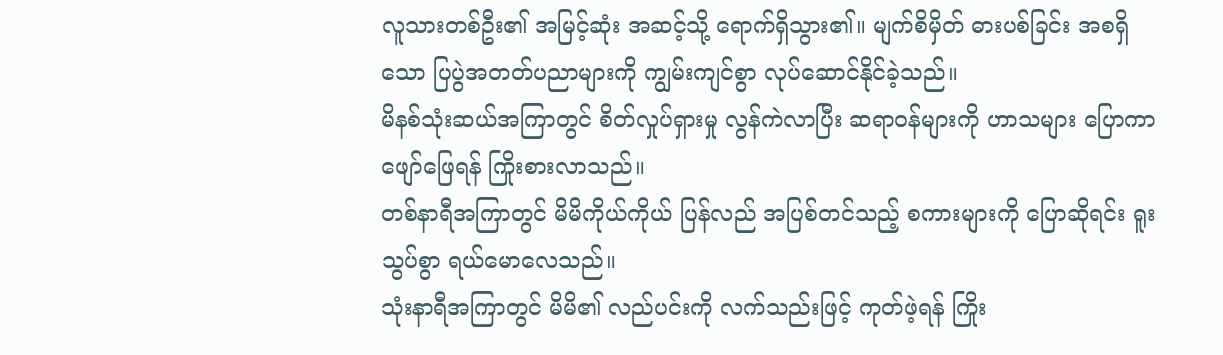လူသားတစ်ဦး၏ အမြင့်ဆုံး အဆင့်သို့ ရောက်ရှိသွား၏။ မျက်စိမှိတ် ဓားပစ်ခြင်း အစရှိသော ပြပွဲအတတ်ပညာများကို ကျွမ်းကျင်စွာ လုပ်ဆောင်နိုင်ခဲ့သည်။
မိနစ်သုံးဆယ်အကြာတွင် စိတ်လှုပ်ရှားမှု လွန်ကဲလာပြီး ဆရာဝန်များကို ဟာသများ ပြောကာ ဖျော်ဖြေရန် ကြိုးစားလာသည်။
တစ်နာရီအကြာတွင် မိမိကိုယ်ကိုယ် ပြန်လည် အပြစ်တင်သည့် စကားများကို ပြောဆိုရင်း ရူးသွပ်စွာ ရယ်မောလေသည်။
သုံးနာရီအကြာတွင် မိမိ၏ လည်ပင်းကို လက်သည်းဖြင့် ကုတ်ဖဲ့ရန် ကြိုး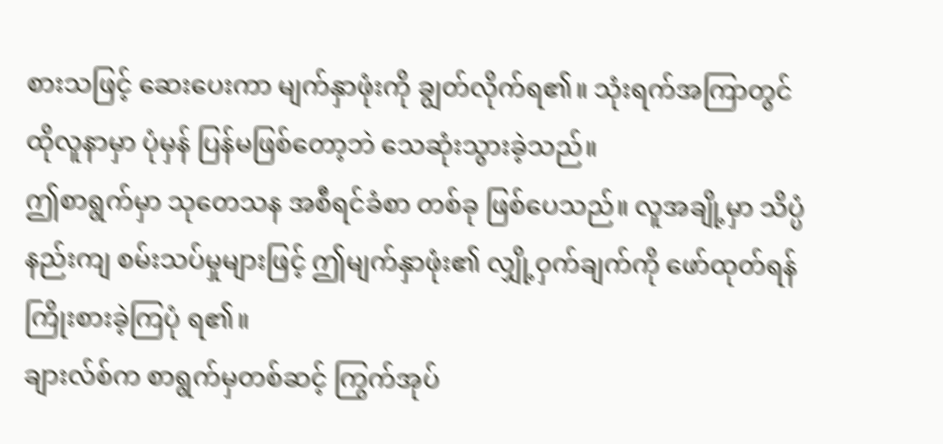စားသဖြင့် ဆေးပေးကာ မျက်နှာဖုံးကို ချွတ်လိုက်ရ၏။ သုံးရက်အကြာတွင် ထိုလူနာမှာ ပုံမှန် ပြန်မဖြစ်တော့ဘဲ သေဆုံးသွားခဲ့သည်။
ဤစာရွက်မှာ သုတေသန အစီရင်ခံစာ တစ်ခု ဖြစ်ပေသည်။ လူအချို့မှာ သိပ္ပံနည်းကျ စမ်းသပ်မှုများဖြင့် ဤမျက်နှာဖုံး၏ လျှို့ဝှက်ချက်ကို ဖော်ထုတ်ရန် ကြိုးစားခဲ့ကြပုံ ရ၏။
ချားလ်စ်က စာရွက်မှတစ်ဆင့် ကြွက်အုပ်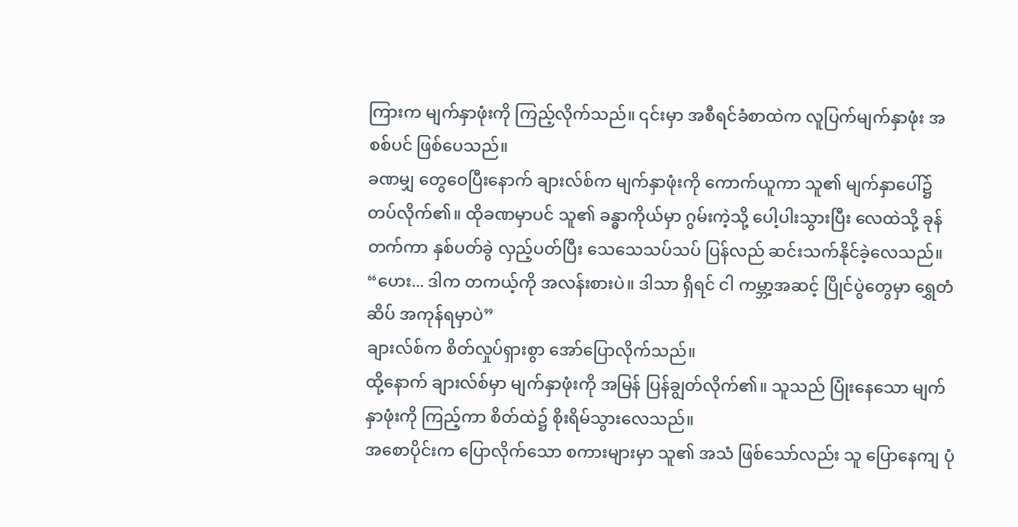ကြားက မျက်နှာဖုံးကို ကြည့်လိုက်သည်။ ၎င်းမှာ အစီရင်ခံစာထဲက လူပြက်မျက်နှာဖုံး အစစ်ပင် ဖြစ်ပေသည်။
ခဏမျှ တွေဝေပြီးနောက် ချားလ်စ်က မျက်နှာဖုံးကို ကောက်ယူကာ သူ၏ မျက်နှာပေါ်၌ တပ်လိုက်၏။ ထိုခဏမှာပင် သူ၏ ခန္ဓာကိုယ်မှာ ဂွမ်းကဲ့သို့ ပေါ့ပါးသွားပြီး လေထဲသို့ ခုန်တက်ကာ နှစ်ပတ်ခွဲ လှည့်ပတ်ပြီး သေသေသပ်သပ် ပြန်လည် ဆင်းသက်နိုင်ခဲ့လေသည်။
“ဟေး... ဒါက တကယ့်ကို အလန်းစားပဲ။ ဒါသာ ရှိရင် ငါ ကမ္ဘာ့အဆင့် ပြိုင်ပွဲတွေမှာ ရွှေတံဆိပ် အကုန်ရမှာပဲ”
ချားလ်စ်က စိတ်လှုပ်ရှားစွာ အော်ပြောလိုက်သည်။
ထို့နောက် ချားလ်စ်မှာ မျက်နှာဖုံးကို အမြန် ပြန်ချွတ်လိုက်၏။ သူသည် ပြုံးနေသော မျက်နှာဖုံးကို ကြည့်ကာ စိတ်ထဲ၌ စိုးရိမ်သွားလေသည်။
အစောပိုင်းက ပြောလိုက်သော စကားများမှာ သူ၏ အသံ ဖြစ်သော်လည်း သူ ပြောနေကျ ပုံ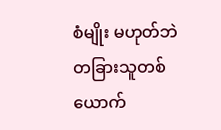စံမျိုး မဟုတ်ဘဲ တခြားသူတစ်ယောက်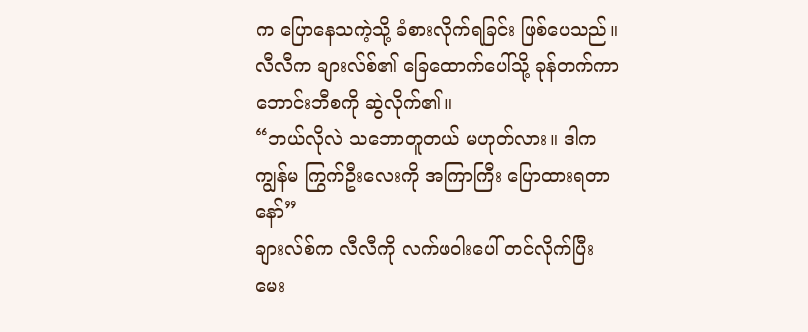က ပြောနေသကဲ့သို့ ခံစားလိုက်ရခြင်း ဖြစ်ပေသည်။
လီလီက ချားလ်စ်၏ ခြေထောက်ပေါ်သို့ ခုန်တက်ကာ ဘောင်းဘီစကို ဆွဲလိုက်၏။
“ဘယ်လိုလဲ သဘောတူတယ် မဟုတ်လား။ ဒါက ကျွန်မ ကြွက်ဦးလေးကို အကြာကြီး ပြောထားရတာနော်”
ချားလ်စ်က လီလီကို လက်ဖဝါးပေါ် တင်လိုက်ပြီး မေး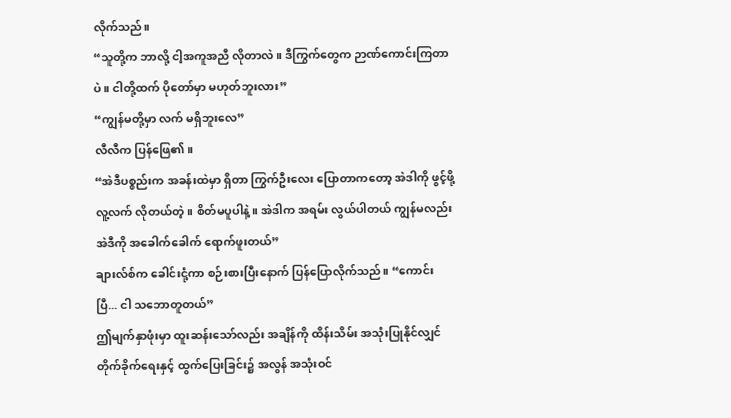လိုက်သည်။
“သူတို့က ဘာလို့ ငါ့အကူအညီ လိုတာလဲ။ ဒီကြွက်တွေက ဉာဏ်ကောင်းကြတာပဲ။ ငါတို့ထက် ပိုတော်မှာ မဟုတ်ဘူးလား”
“ကျွန်မတို့မှာ လက် မရှိဘူးလေ”
လီလီက ပြန်ဖြေ၏။
“အဲဒီပစ္စည်းက အခန်းထဲမှာ ရှိတာ ကြွက်ဦးလေး ပြောတာကတော့ အဲဒါကို ဖွင့်ဖို့ လူ့လက် လိုတယ်တဲ့။ စိတ်မပူပါနဲ့။ အဲဒါက အရမ်း လွယ်ပါတယ် ကျွန်မလည်း အဲဒီကို အခေါက်ခေါက် ရောက်ဖူးတယ်”
ချားလ်စ်က ခေါင်းငုံ့ကာ စဉ်းစားပြီးနောက် ပြန်ပြောလိုက်သည်။ “ကောင်းပြီ... ငါ သဘောတူတယ်”
ဤမျက်နှာဖုံးမှာ ထူးဆန်းသော်လည်း အချိန်ကို ထိန်းသိမ်း အသုံးပြုနိုင်လျှင် တိုက်ခိုက်ရေးနှင့် ထွက်ပြေးခြင်း၌ အလွန် အသုံးဝင်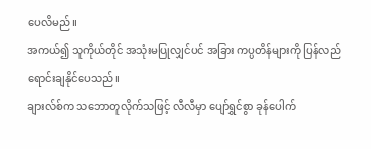ပေလိမည်။
အကယ်၍ သူကိုယ်တိုင် အသုံးမပြုလျှင်ပင် အခြား ကပ္ပတိန်များကို ပြန်လည် ရောင်းချနိုင်ပေသည်။
ချားလ်စ်က သဘောတူလိုက်သဖြင့် လီလီမှာ ပျော်ရွှင်စွာ ခုန်ပေါက်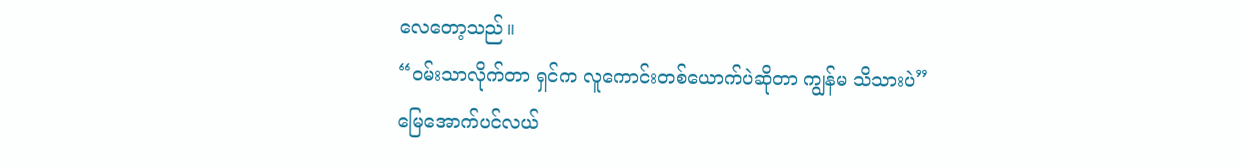လေတော့သည်။
“ဝမ်းသာလိုက်တာ ရှင်က လူကောင်းတစ်ယောက်ပဲဆိုတာ ကျွန်မ သိသားပဲ”
မြေအောက်ပင်လယ်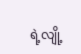ရဲ့လျို့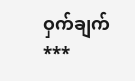ဝှက်ချက်
***